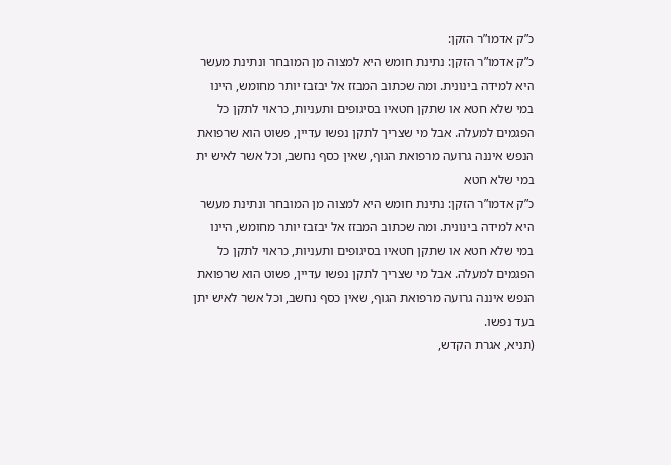כ”ק אדמו”ר הזקן:
כ”ק אדמו”ר הזקן: נתינת חומש היא למצוה מן המובחר ונתינת מעשר היא למידה בינונית. ומה שכתוב המבזז אל יבזבז יותר מחומש, היינו במי שלא חטא או שתקן חטאיו בסיגופים ותעניות, כראוי לתקן כל הפגמים למעלה. אבל מי שצריך לתקן נפשו עדיין, פשוט הוא שרפואת הנפש איננה גרועה מרפואת הגוף, שאין כסף נחשב, וכל אשר לאיש ית
במי שלא חטא
כ”ק אדמו”ר הזקן: נתינת חומש היא למצוה מן המובחר ונתינת מעשר היא למידה בינונית. ומה שכתוב המבזז אל יבזבז יותר מחומש, היינו במי שלא חטא או שתקן חטאיו בסיגופים ותעניות, כראוי לתקן כל הפגמים למעלה. אבל מי שצריך לתקן נפשו עדיין, פשוט הוא שרפואת הנפש איננה גרועה מרפואת הגוף, שאין כסף נחשב, וכל אשר לאיש יתן בעד נפשו.
(תניא, אגרת הקדש,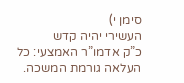סימן י)
העשירי יהיה קדש
כ”ק אדמו”ר האמצעי: כל העלאה גורמת המשכה.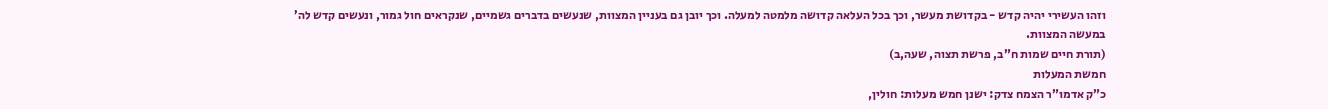וזהו העשירי יהיה קדש - בקדושת מעשר, וכך בכל העלאה קדושה מלמטה למעלה. וכך יובן גם בעניין המצוות, שנעשים בדברים גשמיים, שנקראים חול גמור, ונעשים קדש לה’ במעשה המצוות.
(תורת חיים שמות ח”ב, פרשת תצוה, שעה,ב)
חמשת המעלות
כ”ק אדמו”ר הצמח צדק: ישנן חמש מעלות: חולין,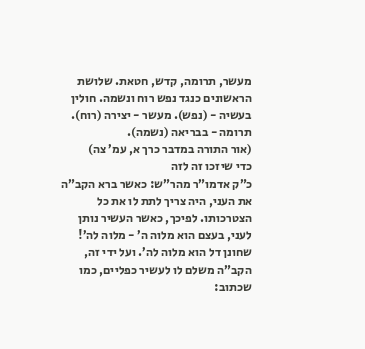מעשר, תרומה, קדש, חטאת. שלושת הראשונים כנגד נפש רוח ונשמה. חולין בעשיה - (נפש). מעשר - יצירה (רוח). תרומה - בבריאה (נשמה).
(אור התורה במדבר כרך א, עמ’ צה)
כדי שיזכו זה לזה
כ”ק אדמו”ר מהר”ש: כאשר ברא הקב”ה את העני, היה צריך לתת לו את כל הצטרכותו. לפיכך, כאשר העשיר נותן לעני, בעצם הוא מלוה ה’ - מלוה לה’! שחונן דל הוא מלוה לה’. ועל ידי זה, הקב”ה משלם לו לעשיר כפליים, כמו שכתוב: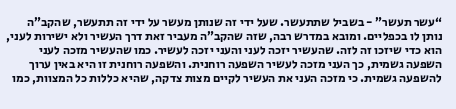“עשר תעשר” - בשביל שתתעשר. שעל ידי זה שנותן מעשר על ידי זה תתעשר, שהקב”ה נותן לו בכפליים. ומובא במדרש רבה, שזה שהקב”ה מעביר זאת דרך העשיר ולא ישירות לעני, הוא כדי שיזכו זה לזה. שהעשיר יזכה לעני והעני יזכה לעשיר. כמו שהעשיר מזכה לעני השפעה גשמית, כך העני מזכה לעשיר השפעה רוחנית. והשפעה רוחנית זו היא באין ערוך להשפעה גשמית. כי מזכה העני את העשיר לקיים מצות צדקה, שהיא כללות כל המצוות, כמו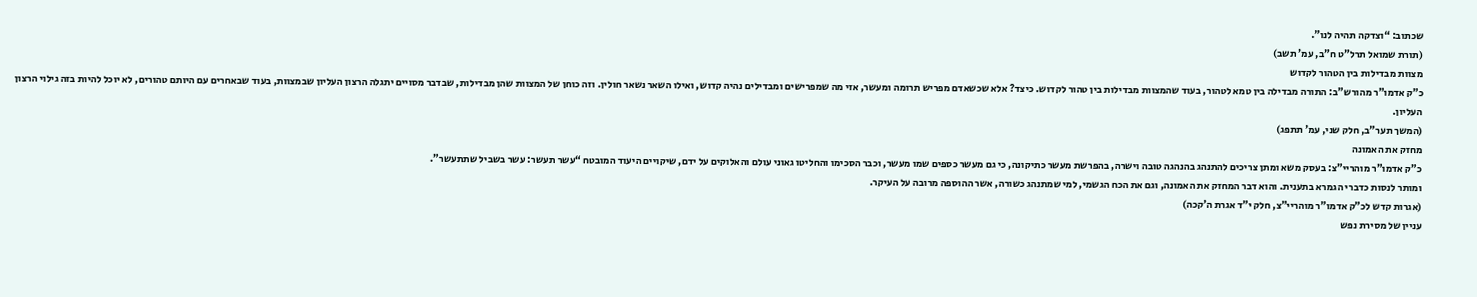שכתוב: “וצדקה תהיה לנו”.
(תורת שמואל תרל”ט ח”ב, עמ’ תשב)
מצוות מבדילות בין הטהור לקדוש
כ”ק אדמו”ר מהורש”ב: התורה מבדילה בין טמא לטהור, בעוד שהמצוות מבדילות בין טהור לקדוש. כיצד? אלא שכשאדם מפריש תרומה ומעשר, אזי מה שמפרישים ומבדילים נהיה קדוש, ואילו השאר נשאר חולין. וזה כוחן של המצוות שהן מבדילות, שבדבר מסויים יתגלה הרצון העליון שבמצוות, בעוד שבאחרים עם היותם טהורים, לא יוכל להיות בזה גילוי הרצון העליון.
(המשך תער”ב, חלק שני, עמ’ תתפג)
מחזק את האמונה
כ”ק אדמו”ר מוהריי”צ: בעסק משא ומתן צריכים להתנהג בהנהגה טובה וישרה, בהפרשת מעשר כתיקונה, כי גם מעשר כספים שמו מעשר, וכבר הסכימו והחליטו גאוני עולם והאלוקים על ידם, שיקויים היעוד המובטח “עשר תעשר: עשר בשביל שתתעשר”.
ומותר לנסות כדברי הגמרא בתענית. והוא דבר המחזק את האמונה, וגם את הכח הגשמי, למי שמתנהג כשורה, אשר ההוספה מרובה על העיקר.
(אגרות קדש לכ”ק אדמו”ר מוהריי”צ, חלק י”ד אגרת ה’קכה)
עניין של מסירת נפש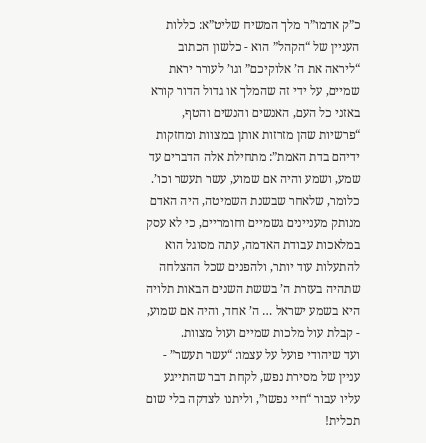כ”ק אדמו”ר מלך המשיח שליט”א: כללות העניין של “הקהל” הוא - כלשון הכתוב “ליראה את ה’ אלוקיכם” וגו’ לעורר יראת שמיים, על ידי זה שהמלך או גדול הדור קורא באזני כל העם, האנשים והנשים והטף, “פרשיות שהן מזרזות אותן במצוות ומחזקות ידיהם בדת האמת”: מתחילת אלה הדברים עד שמע, ושמע והיה אם שמוע, עשר תעשר וכו’.
כלומר, שלאחר שבשנת השמיטה, היה האדם מנותק מעניינים גשמיים וחומריים, כי לא עסק במלאכות עבודת האדמה, עתה מסוגל הוא להתעלות עוד יותר, ולהפנים שכל ההצלחה שתהיה בעזרת ה’ בששת השנים הבאות תלויה היא בשמע ישראל … ה’ אחד, והיה אם שמוע, - קבלת עול מלכות שמיים ועול מצוות.
ועד שיהודי פועל על עצמו: “עשר תעשר” - עניין של מסירת נפש, לקחת דבר שהתייגע עליו עבור “חיי נפשו”, וליתנו לצדקה בלי שום תכלית!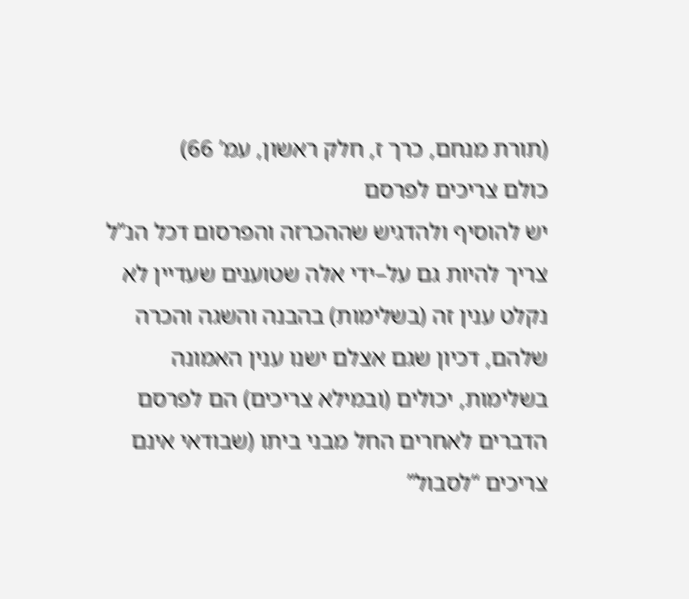(תורת מנחם, כרך ז, חלק ראשון, עמ’ 66)
כולם צריכים לפרסם
יש להוסיף ולהדגיש שההכרזה והפרסום דכל הנ”ל צריך להיות גם על–ידי אלה שטוענים שעדיין לא נקלט ענין זה (בשלימות) בהבנה והשגה והכרה שלהם, דכיון שגם אצלם ישנו ענין האמונה בשלימות, יכולים (ובמילא צריכים) הם לפרסם הדברים לאחרים החל מבני ביתו (שבודאי אינם צריכים “לסבול”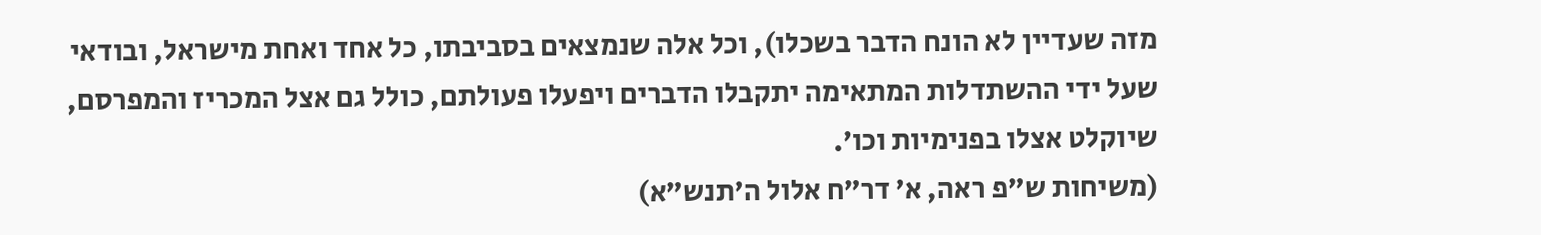מזה שעדיין לא הונח הדבר בשכלו), וכל אלה שנמצאים בסביבתו, כל אחד ואחת מישראל, ובודאי שעל ידי ההשתדלות המתאימה יתקבלו הדברים ויפעלו פעולתם, כולל גם אצל המכריז והמפרסם, שיוקלט אצלו בפנימיות וכו’.
(משיחות ש”פ ראה, א’ דר”ח אלול ה’תנש”א)